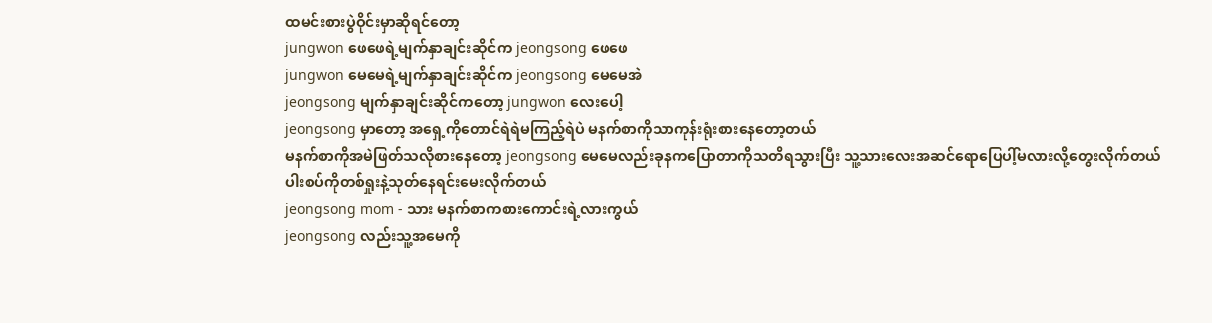ထမင်းစားပွဲဝိုင်းမှာဆိုရင်တော့
jungwon ဖေဖေရဲ့မျက်နှာချင်းဆိုင်က jeongsong ဖေဖေ
jungwon မေမေရဲ့မျက်နှာချင်းဆိုင်က jeongsong မေမေအဲ
jeongsong မျက်နှာချင်းဆိုင်ကတော့ jungwon လေးပေါ့
jeongsong မှာတော့ အရှေ့ကိုတောင်ရဲရဲမကြည့်ရဲပဲ မနက်စာကိုသာကုန်းရုံးစားနေတော့တယ်
မနက်စာကိုအမဲဖြတ်သလိုစားနေတော့ jeongsong မေမေလည်းခုနကပြောတာကိုသတိရသွားပြီး သူ့သားလေးအဆင်ရောပြေပါ့်မလားလို့တွေးလိုက်တယ်
ပါးစပ်ကိုတစ်ရှုးနဲ့သုတ်နေရင်းမေးလိုက်တယ်
jeongsong mom - သား မနက်စာကစားကောင်းရဲ့လားကွယ်
jeongsong လည်းသူ့အမေကို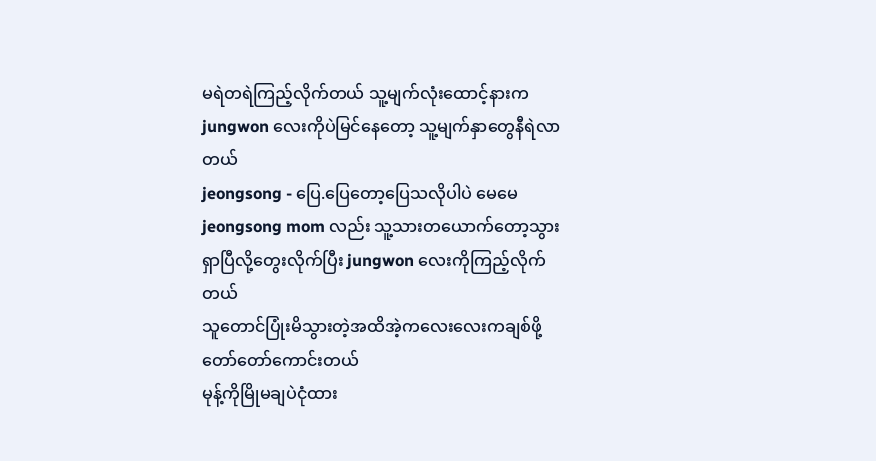မရဲတရဲကြည့်လိုက်တယ် သူ့မျက်လုံးထောင့်နားက jungwon လေးကိုပဲမြင်နေတော့ သူ့မျက်နှာတွေနီရဲလာတယ်
jeongsong - ပြေ.ပြေတော့ပြေသလိုပါပဲ မေမေ
jeongsong mom လည်း သူ့သားတယောက်တော့သွားရှာပြီလို့တွေးလိုက်ပြီး jungwon လေးကိုကြည့်လိုက်တယ်
သူတောင်ပြုံးမိသွားတဲ့အထိအဲ့ကလေးလေးကချစ်ဖို့တော်တော်ကောင်းတယ်
မုန့်ကိုမြိုမချပဲငုံထား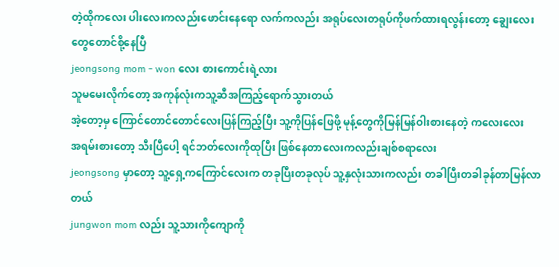တဲ့ထိုကလေး ပါးလေးကလည်းဖောင်းနေရော လက်ကလည်း အရုပ်လေးတရုပ်ကိုဖက်ထားရလွန်းတော့ ချွေးလေးတွေတောင်စို့နေပြီ
jeongsong mom - won လေး စားကောင်းရဲ့လား
သူမမေးလိုက်တော့ အကုန်လုံးကသူ့ဆီအကြည့်ရောက်သွားတယ်
အဲ့တော့မှ ကြောင်တောင်တောင်လေးပြန်ကြည့်ပြီး သူ့ကိုပြန်ဖြေဖို့ မုန့်တွေကိုမြန်မြန်ဝါးစားနေတဲ့ ကလေးလေး
အရမ်းစားတော့ သီးပြီပေါ့ ရင်ဘတ်လေးကိုထုပြီး ဖြစ်နေတာလေးကလည်းချစ်စရာလေး
jeongsong မှာတော့ သူ့ရှေ့ကကြောင်လေးက တခုပြီးတခုလုပ် သူ့နှလုံးသားကလည်း တခါပြီးတခါခုန်တာမြန်လာတယ်
jungwon mom လည်း သူ့သားကိုကျောကို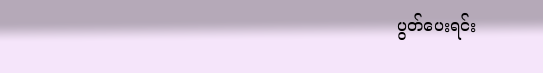ပွတ်ပေးရင်း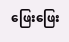ဖြေးဖြေး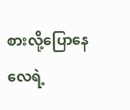စားလို့ပြောနေလေရဲ့